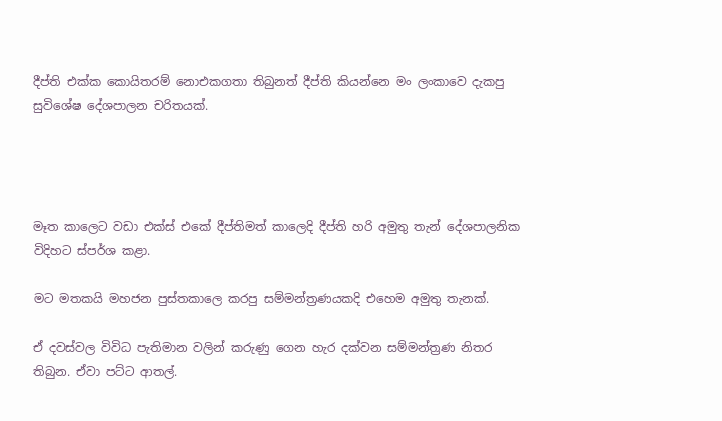දීප්ති එක්ක කොයිතරම් නොඑකගතා තිබුනත් දීප්ති කියන්නෙ මං ලංකාවෙ දැකපු සුවිශේෂ දේශපාලන චරිතයක්.




මෑත කාලෙට වඩා එක්ස් එකේ දීප්තිමත් කාලෙදි දීප්ති හරි අමුතු තැන් දේශපාලනික විදිහට ස්පර්ශ කළා.

මට මතකයි මහජන පුස්තකාලෙ කරපු සම්මන්ත්‍රණයකදි එහෙම අමුතු තැනක්.

ඒ දවස්වල විවිධ පැතිමාන වලින් කරුණු ගෙන හැර දක්වන සම්මන්ත්‍රණ නිතර තිබුන. ඒවා පට්ට ආතල්.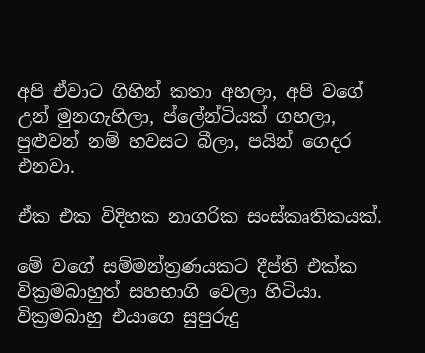අපි ඒවාට ගිහින් කතා අහලා, අපි වගේ උන් මුනගැහිලා, ප්ලේන්ටියක් ගහලා, පුළුවන් නම් හවසට බීලා, පයින් ගෙදර එනවා.

ඒක එක විදිහක නාගරික සංස්කෘතිකයක්.

මේ වගේ සම්මන්ත්‍රණයකට දීප්ති එක්ක වික්‍රමබාහුත් සහභාගි වෙලා හිටියා. වික්‍රමබාහු එයාගෙ සුපුරුදු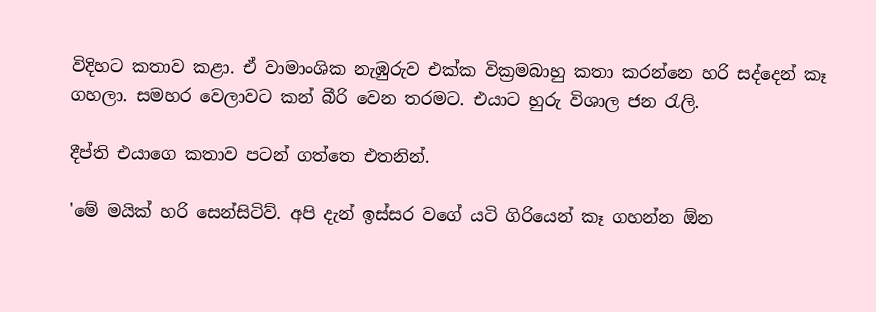විදිහට කතාව කළා. ඒ වාමාංශික නැඹුරුව එක්ක වික්‍රමබාහු කතා කරන්නෙ හරි සද්දෙන් කෑ ගහලා. සමහර වෙලාවට කන් බීරි වෙන තරමට. එයාට හුරු විශාල ජන රැලි.

දීප්ති එයාගෙ කතාව පටන් ගත්තෙ එතනින්.

'මේ මයික් හරි සෙන්සිටිව්. අපි දැන් ඉස්සර වගේ යටි ගිරියෙන් කෑ ගහන්න ඕන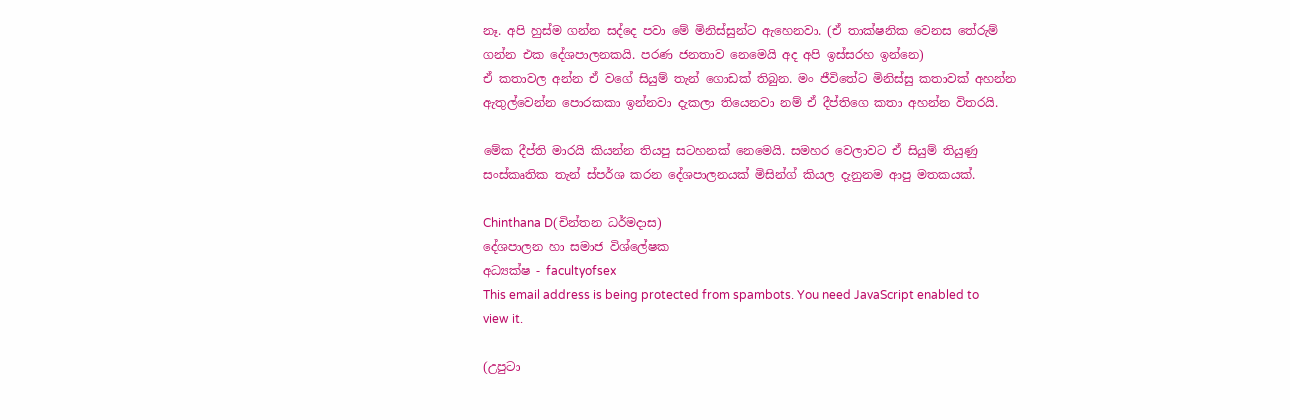නෑ. අපි හුස්ම ගන්න සද්දෙ පවා මේ මිනිස්සුන්ට ඇහෙනවා. (ඒ තාක්ෂනික වෙනස තේරුම් ගන්න එක දේශපාලනකයි. පරණ ජනතාව නෙමෙයි අද අපි ඉස්සරහ ඉන්නෙ)
ඒ කතාවල අන්න ඒ වගේ සියුම් තැන් ගොඩක් තිබුන. මං ජීවිතේට මිනිස්සු කතාවක් අහන්න ඇතුල්වෙන්න පොරකකා ඉන්නවා දැකලා තියෙනවා නම් ඒ දීප්තිගෙ කතා අහන්න විතරයි.

මේක දීප්ති මාරයි කියන්න තියපු සටහනක් නෙමෙයි. සමහර වෙලාවට ඒ සියුම් තියුණු සංස්කෘතික තැන් ස්පර්ශ කරන දේශපාලනයක් මිසින්ග් කියල දැනුනම ආපු මතකයක්.

Chinthana D(චින්තන ධර්මදාස)
දේශපාලන හා සමාජ විශ්ලේෂක
අධ්‍යක්ෂ - facultyofsex
This email address is being protected from spambots. You need JavaScript enabled to view it.

(උපුටා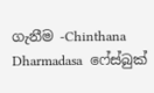ගැනීම -Chinthana Dharmadasa  ෆේස්බුක්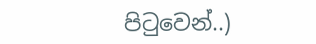පිටුවෙන්..)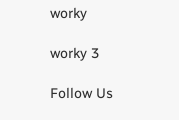worky

worky 3

Follow Us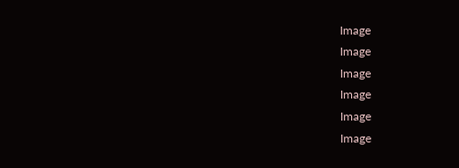Image
Image
Image
Image
Image
Image